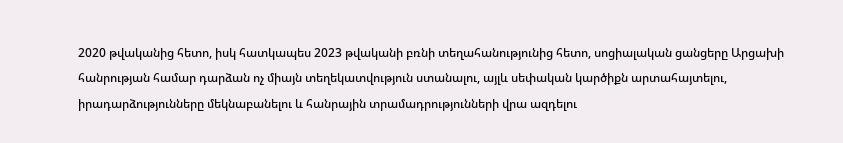2020 թվականից հետո, իսկ հատկապես 2023 թվականի բռնի տեղահանությունից հետո, սոցիալական ցանցերը Արցախի հանրության համար դարձան ոչ միայն տեղեկատվություն ստանալու, այլև սեփական կարծիքն արտահայտելու, իրադարձությունները մեկնաբանելու և հանրային տրամադրությունների վրա ազդելու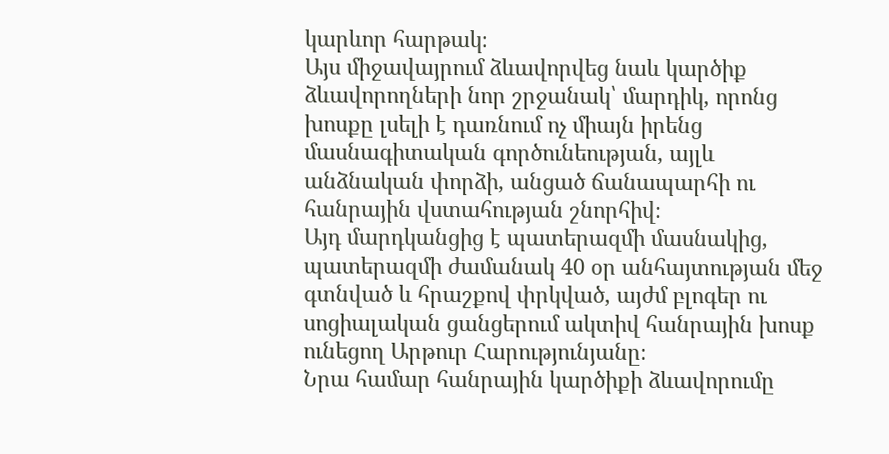կարևոր հարթակ։
Այս միջավայրում ձևավորվեց նաև կարծիք ձևավորողների նոր շրջանակ՝ մարդիկ, որոնց խոսքը լսելի է դառնում ոչ միայն իրենց մասնագիտական գործունեության, այլև անձնական փորձի, անցած ճանապարհի ու հանրային վստահության շնորհիվ։
Այդ մարդկանցից է պատերազմի մասնակից, պատերազմի ժամանակ 40 օր անհայտության մեջ գտնված և հրաշքով փրկված, այժմ բլոգեր ու սոցիալական ցանցերում ակտիվ հանրային խոսք ունեցող Արթուր Հարությունյանը։
Նրա համար հանրային կարծիքի ձևավորումը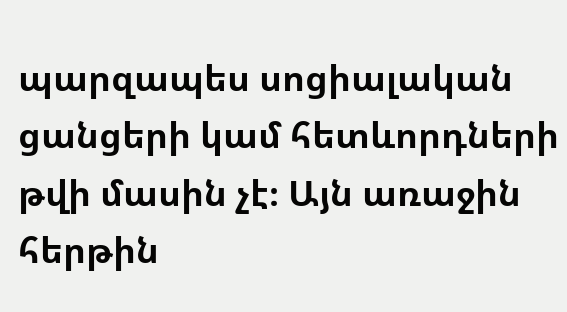պարզապես սոցիալական ցանցերի կամ հետևորդների թվի մասին չէ։ Այն առաջին հերթին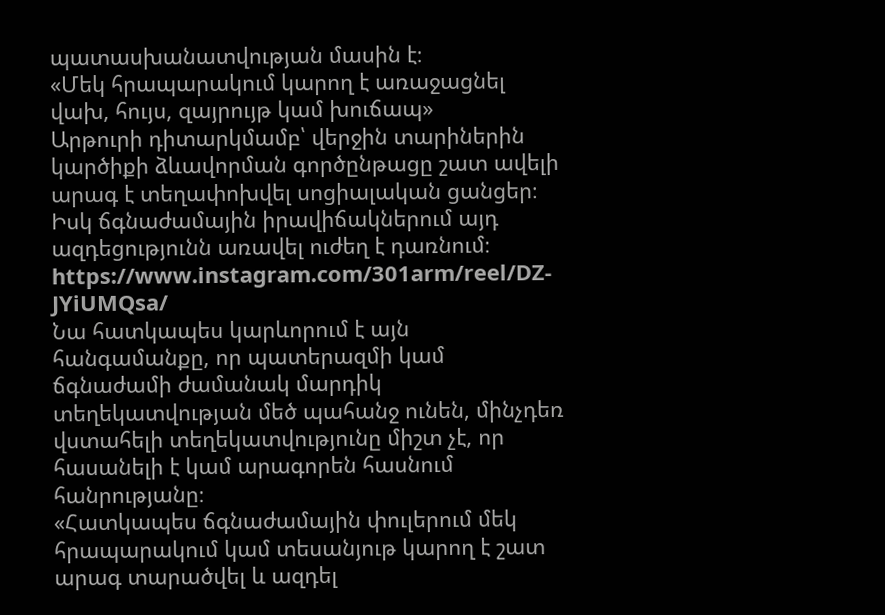պատասխանատվության մասին է։
«Մեկ հրապարակում կարող է առաջացնել վախ, հույս, զայրույթ կամ խուճապ»
Արթուրի դիտարկմամբ՝ վերջին տարիներին կարծիքի ձևավորման գործընթացը շատ ավելի արագ է տեղափոխվել սոցիալական ցանցեր։ Իսկ ճգնաժամային իրավիճակներում այդ ազդեցությունն առավել ուժեղ է դառնում։
https://www.instagram.com/301arm/reel/DZ-JYiUMQsa/
Նա հատկապես կարևորում է այն հանգամանքը, որ պատերազմի կամ ճգնաժամի ժամանակ մարդիկ տեղեկատվության մեծ պահանջ ունեն, մինչդեռ վստահելի տեղեկատվությունը միշտ չէ, որ հասանելի է կամ արագորեն հասնում հանրությանը։
«Հատկապես ճգնաժամային փուլերում մեկ հրապարակում կամ տեսանյութ կարող է շատ արագ տարածվել և ազդել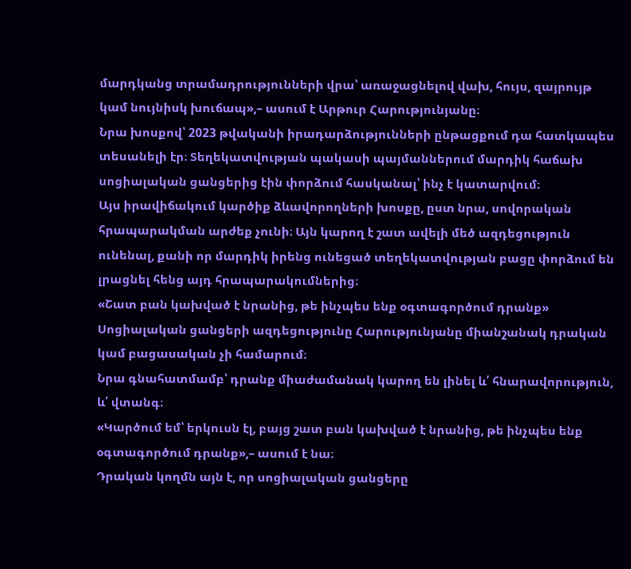մարդկանց տրամադրությունների վրա՝ առաջացնելով վախ, հույս, զայրույթ կամ նույնիսկ խուճապ»,– ասում է Արթուր Հարությունյանը։
Նրա խոսքով՝ 2023 թվականի իրադարձությունների ընթացքում դա հատկապես տեսանելի էր։ Տեղեկատվության պակասի պայմաններում մարդիկ հաճախ սոցիալական ցանցերից էին փորձում հասկանալ՝ ինչ է կատարվում։
Այս իրավիճակում կարծիք ձևավորողների խոսքը, ըստ նրա, սովորական հրապարակման արժեք չունի։ Այն կարող է շատ ավելի մեծ ազդեցություն ունենալ, քանի որ մարդիկ իրենց ունեցած տեղեկատվության բացը փորձում են լրացնել հենց այդ հրապարակումներից։
«Շատ բան կախված է նրանից, թե ինչպես ենք օգտագործում դրանք»
Սոցիալական ցանցերի ազդեցությունը Հարությունյանը միանշանակ դրական կամ բացասական չի համարում։
Նրա գնահատմամբ՝ դրանք միաժամանակ կարող են լինել և՛ հնարավորություն, և՛ վտանգ։
«Կարծում եմ՝ երկուսն էլ, բայց շատ բան կախված է նրանից, թե ինչպես ենք օգտագործում դրանք»,– ասում է նա։
Դրական կողմն այն է, որ սոցիալական ցանցերը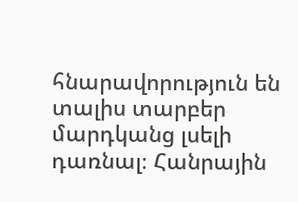հնարավորություն են տալիս տարբեր մարդկանց լսելի դառնալ։ Հանրային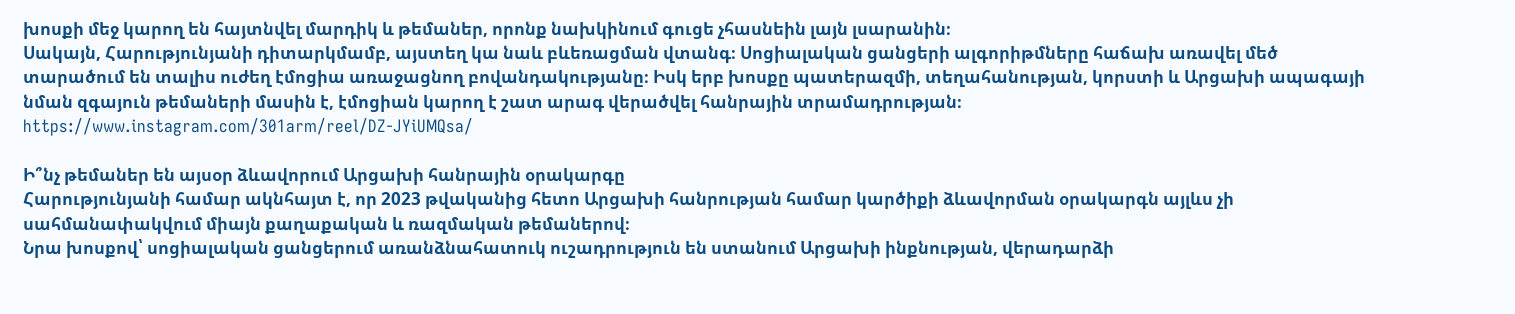խոսքի մեջ կարող են հայտնվել մարդիկ և թեմաներ, որոնք նախկինում գուցե չհասնեին լայն լսարանին։
Սակայն, Հարությունյանի դիտարկմամբ, այստեղ կա նաև բևեռացման վտանգ։ Սոցիալական ցանցերի ալգորիթմները հաճախ առավել մեծ տարածում են տալիս ուժեղ էմոցիա առաջացնող բովանդակությանը։ Իսկ երբ խոսքը պատերազմի, տեղահանության, կորստի և Արցախի ապագայի նման զգայուն թեմաների մասին է, էմոցիան կարող է շատ արագ վերածվել հանրային տրամադրության։
https://www.instagram.com/301arm/reel/DZ-JYiUMQsa/

Ի՞նչ թեմաներ են այսօր ձևավորում Արցախի հանրային օրակարգը
Հարությունյանի համար ակնհայտ է, որ 2023 թվականից հետո Արցախի հանրության համար կարծիքի ձևավորման օրակարգն այլևս չի սահմանափակվում միայն քաղաքական և ռազմական թեմաներով։
Նրա խոսքով՝ սոցիալական ցանցերում առանձնահատուկ ուշադրություն են ստանում Արցախի ինքնության, վերադարձի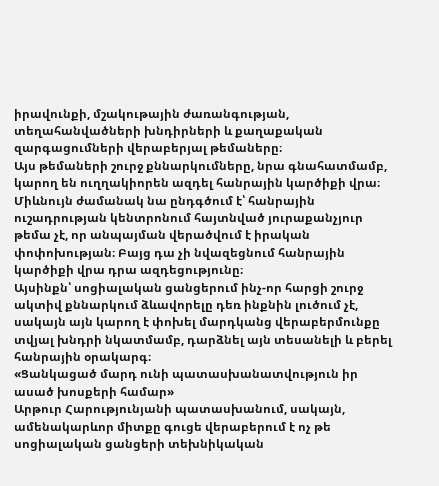իրավունքի, մշակութային ժառանգության, տեղահանվածների խնդիրների և քաղաքական զարգացումների վերաբերյալ թեմաները։
Այս թեմաների շուրջ քննարկումները, նրա գնահատմամբ, կարող են ուղղակիորեն ազդել հանրային կարծիքի վրա։
Միևնույն ժամանակ նա ընդգծում է՝ հանրային ուշադրության կենտրոնում հայտնված յուրաքանչյուր թեմա չէ, որ անպայման վերածվում է իրական փոփոխության։ Բայց դա չի նվազեցնում հանրային կարծիքի վրա դրա ազդեցությունը։
Այսինքն՝ սոցիալական ցանցերում ինչ-որ հարցի շուրջ ակտիվ քննարկում ձևավորելը դեռ ինքնին լուծում չէ, սակայն այն կարող է փոխել մարդկանց վերաբերմունքը տվյալ խնդրի նկատմամբ, դարձնել այն տեսանելի և բերել հանրային օրակարգ։
«Ցանկացած մարդ ունի պատասխանատվություն իր ասած խոսքերի համար»
Արթուր Հարությունյանի պատասխանում, սակայն, ամենակարևոր միտքը գուցե վերաբերում է ոչ թե սոցիալական ցանցերի տեխնիկական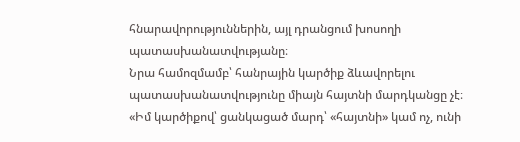հնարավորություններին, այլ դրանցում խոսողի պատասխանատվությանը։
Նրա համոզմամբ՝ հանրային կարծիք ձևավորելու պատասխանատվությունը միայն հայտնի մարդկանցը չէ։
«Իմ կարծիքով՝ ցանկացած մարդ՝ «հայտնի» կամ ոչ, ունի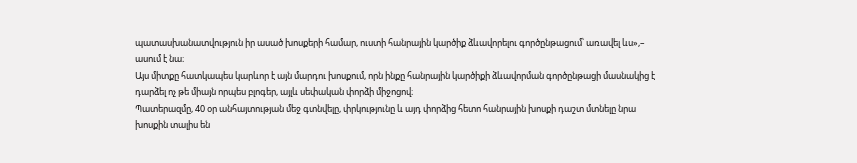պատասխանատվություն իր ասած խոսքերի համար, ուստի հանրային կարծիք ձևավորելու գործընթացում՝ առավել ևս»,– ասում է նա։
Այս միտքը հատկապես կարևոր է այն մարդու խոսքում, որն ինքը հանրային կարծիքի ձևավորման գործընթացի մասնակից է դարձել ոչ թե միայն որպես բլոգեր, այլև սեփական փորձի միջոցով։
Պատերազմը, 40 օր անհայտության մեջ գտնվելը, փրկությունը և այդ փորձից հետո հանրային խոսքի դաշտ մտնելը նրա խոսքին տալիս են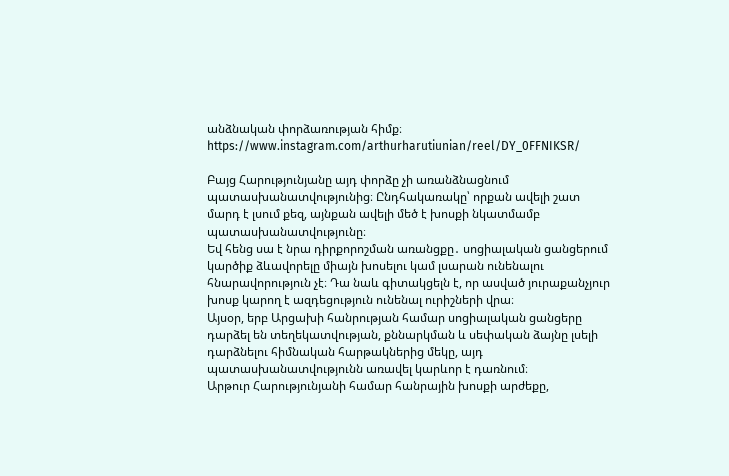անձնական փորձառության հիմք։
https://www.instagram.com/arthurharutiunian/reel/DY_0FFNIKSR/

Բայց Հարությունյանը այդ փորձը չի առանձնացնում պատասխանատվությունից։ Ընդհակառակը՝ որքան ավելի շատ մարդ է լսում քեզ, այնքան ավելի մեծ է խոսքի նկատմամբ պատասխանատվությունը։
Եվ հենց սա է նրա դիրքորոշման առանցքը․ սոցիալական ցանցերում կարծիք ձևավորելը միայն խոսելու կամ լսարան ունենալու հնարավորություն չէ։ Դա նաև գիտակցելն է, որ ասված յուրաքանչյուր խոսք կարող է ազդեցություն ունենալ ուրիշների վրա։
Այսօր, երբ Արցախի հանրության համար սոցիալական ցանցերը դարձել են տեղեկատվության, քննարկման և սեփական ձայնը լսելի դարձնելու հիմնական հարթակներից մեկը, այդ պատասխանատվությունն առավել կարևոր է դառնում։
Արթուր Հարությունյանի համար հանրային խոսքի արժեքը,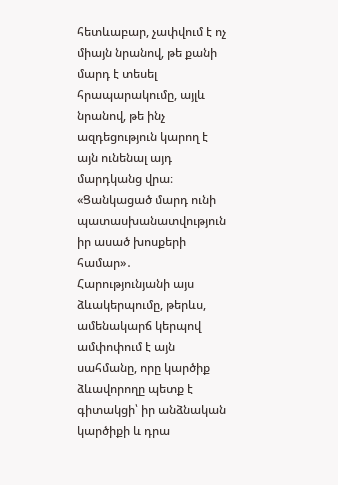հետևաբար, չափվում է ոչ միայն նրանով, թե քանի մարդ է տեսել հրապարակումը, այլև նրանով, թե ինչ ազդեցություն կարող է այն ունենալ այդ մարդկանց վրա։
«Ցանկացած մարդ ունի պատասխանատվություն իր ասած խոսքերի համար»․ Հարությունյանի այս ձևակերպումը, թերևս, ամենակարճ կերպով ամփոփում է այն սահմանը, որը կարծիք ձևավորողը պետք է գիտակցի՝ իր անձնական կարծիքի և դրա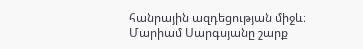հանրային ազդեցության միջև։
Մարիամ Սարգսյանը շարք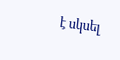է սկսել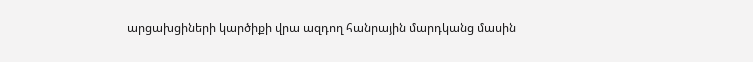արցախցիների կարծիքի վրա ազդող հանրային մարդկանց մասին